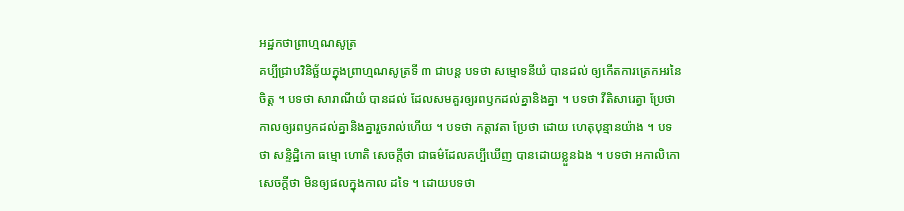អដ្ឋកថាព្រាហ្មណសូត្រ
គប្បីជ្រាបវិនិច្ឆ័យក្នុងព្រាហ្មណសូត្រទី ៣ ជាបន្ត បទថា សម្មោទនីយំ បានដល់ ឲ្យកើតការត្រេកអរនៃចិត្ត ។ បទថា សារាណីយំ បានដល់ ដែលសមគួរឲ្យរពឫកដល់គ្នានិងគ្នា ។ បទថា វីតិសារេត្វា ប្រែថា កាលឲ្យរពឫកដល់គ្នានិងគ្នារួចរាល់ហើយ ។ បទថា កត្តាវតា ប្រែថា ដោយ ហេតុបុន្មានយ៉ាង ។ បទថា សន្ទិដ្ឋិកោ ធម្មោ ហោតិ សេចក្តីថា ជាធម៌ដែលគប្បីឃើញ បានដោយខ្លួនឯង ។ បទថា អកាលិកោ សេចក្តីថា មិនឲ្យផលក្នុងកាល ដទៃ ។ ដោយបទថា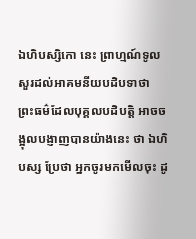ឯហិបស្សិកោ នេះ ព្រាហ្មណ៍ទូលសួរដល់អាគមនីយបដិបទាថា ព្រះធម៌ដែលបុគ្គលបដិបត្តិ អាចចង្អុលបង្ញាញបានយ៉ាងនេះ ថា ឯហិ បស្ស ប្រែថា អ្នកចូរមកមើលចុះ ដូ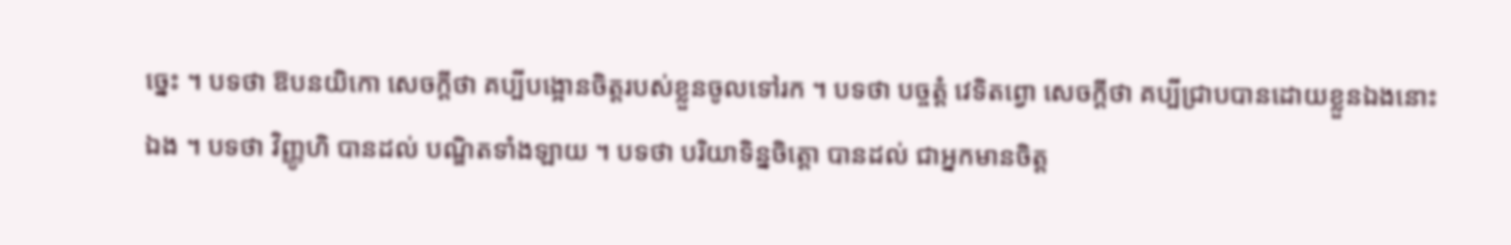ច្នេះ ។ បទថា ឱបនយិកោ សេចក្តីថា គប្បីបង្អោនចិត្តរបស់ខ្លួនចូលទៅរក ។ បទថា បច្ចត្តំ វេទិតព្វោ សេចក្តីថា គប្បីជ្រាបបានដោយខ្លួនឯងនោះឯង ។ បទថា វិញ្ញូហិ បានដល់ បណ្ឌិតទាំងឡាយ ។ បទថា បរិយាទិន្នចិត្តោ បានដល់ ជាអ្នកមានចិត្ត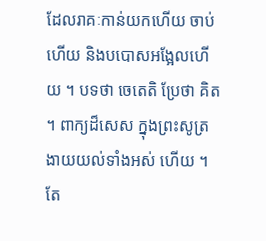ដែលរាគៈកាន់យកហើយ ចាប់ហើយ និងបបោសអង្អែលហើយ ។ បទថា ចេតេតិ ប្រែថា គិត ។ ពាក្យដ៏សេស ក្នុងព្រះសូត្រ ងាយយល់ទាំងអស់ ហើយ ។ តែ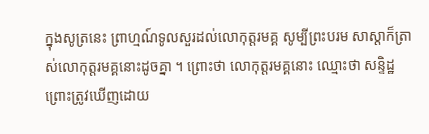ក្នុងសូត្រនេះ ព្រាហ្មណ៍ទូលសួរដល់លោកុត្តរមគ្គ សូម្បីព្រះបរម សាស្តាក៏ត្រាស់លោកុត្តរមគ្គនោះដូចគ្នា ។ ព្រោះថា លោកុត្តរមគ្គនោះ ឈ្មោះថា សន្ទិដ្ឋ ព្រោះត្រូវឃើញដោយ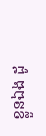ខ្លួនឯង ដូ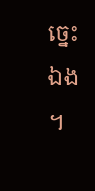ច្នេះឯង ។